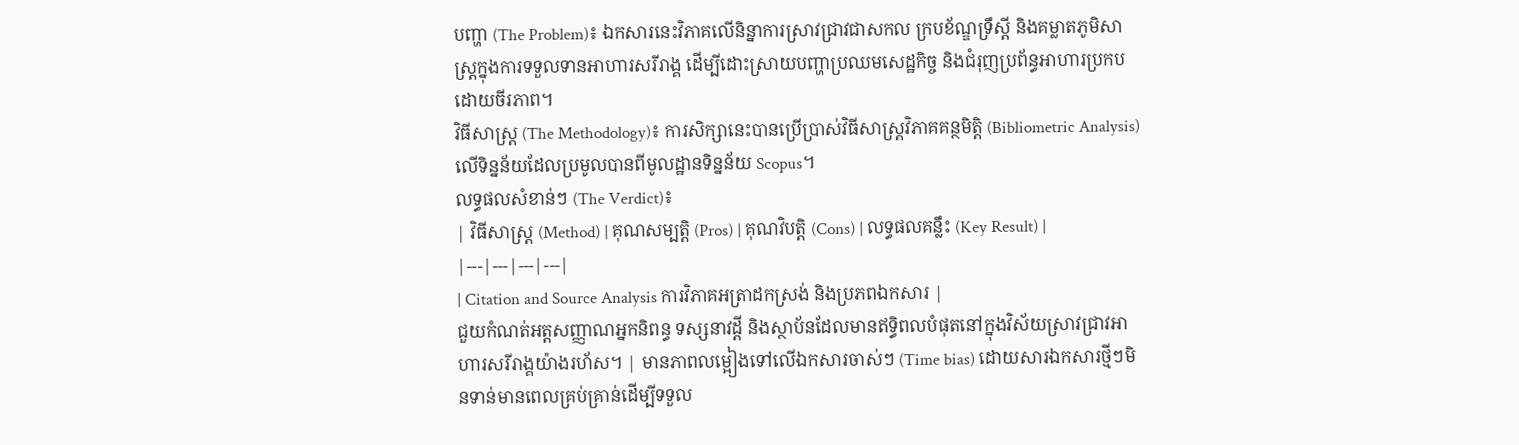បញ្ហា (The Problem)៖ ឯកសារនេះវិភាគលើនិន្នាការស្រាវជ្រាវជាសកល ក្របខ័ណ្ឌទ្រឹស្តី និងគម្លាតភូមិសាស្ត្រក្នុងការទទួលទានអាហារសរីរាង្គ ដើម្បីដោះស្រាយបញ្ហាប្រឈមសេដ្ឋកិច្ច និងជំរុញប្រព័ន្ធអាហារប្រកបដោយចីរភាព។
វិធីសាស្ត្រ (The Methodology)៖ ការសិក្សានេះបានប្រើប្រាស់វិធីសាស្ត្រវិភាគគន្ថមិត្តិ (Bibliometric Analysis) លើទិន្នន័យដែលប្រមូលបានពីមូលដ្ឋានទិន្នន័យ Scopus។
លទ្ធផលសំខាន់ៗ (The Verdict)៖
| វិធីសាស្ត្រ (Method) | គុណសម្បត្តិ (Pros) | គុណវិបត្តិ (Cons) | លទ្ធផលគន្លឹះ (Key Result) |
|---|---|---|---|
| Citation and Source Analysis ការវិភាគអត្រាដកស្រង់ និងប្រភពឯកសារ |
ជួយកំណត់អត្តសញ្ញាណអ្នកនិពន្ធ ទស្សនាវដ្តី និងស្ថាប័នដែលមានឥទ្ធិពលបំផុតនៅក្នុងវិស័យស្រាវជ្រាវអាហារសរីរាង្គយ៉ាងរហ័ស។ | មានភាពលម្អៀងទៅលើឯកសារចាស់ៗ (Time bias) ដោយសារឯកសារថ្មីៗមិនទាន់មានពេលគ្រប់គ្រាន់ដើម្បីទទួល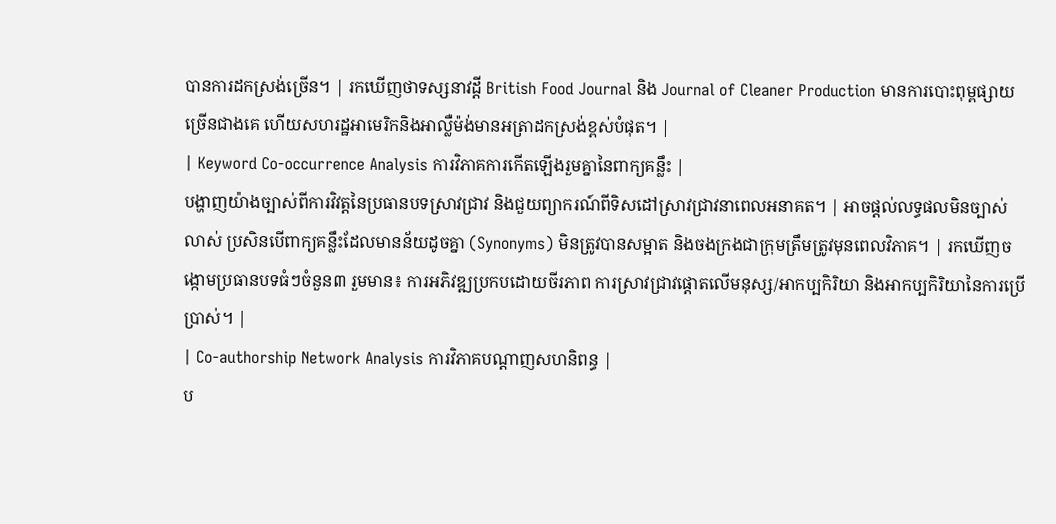បានការដកស្រង់ច្រើន។ | រកឃើញថាទស្សនាវដ្តី British Food Journal និង Journal of Cleaner Production មានការបោះពុម្ពផ្សាយច្រើនជាងគេ ហើយសហរដ្ឋអាមេរិកនិងអាល្លឺម៉ង់មានអត្រាដកស្រង់ខ្ពស់បំផុត។ |
| Keyword Co-occurrence Analysis ការវិភាគការកើតឡើងរួមគ្នានៃពាក្យគន្លឹះ |
បង្ហាញយ៉ាងច្បាស់ពីការវិវត្តនៃប្រធានបទស្រាវជ្រាវ និងជួយព្យាករណ៍ពីទិសដៅស្រាវជ្រាវនាពេលអនាគត។ | អាចផ្តល់លទ្ធផលមិនច្បាស់លាស់ ប្រសិនបើពាក្យគន្លឹះដែលមានន័យដូចគ្នា (Synonyms) មិនត្រូវបានសម្អាត និងចងក្រងជាក្រុមត្រឹមត្រូវមុនពេលវិភាគ។ | រកឃើញចង្កោមប្រធានបទធំៗចំនួន៣ រួមមាន៖ ការអភិវឌ្ឍប្រកបដោយចីរភាព ការស្រាវជ្រាវផ្តោតលើមនុស្ស/អាកប្បកិរិយា និងអាកប្បកិរិយានៃការប្រើប្រាស់។ |
| Co-authorship Network Analysis ការវិភាគបណ្តាញសហនិពន្ធ |
ប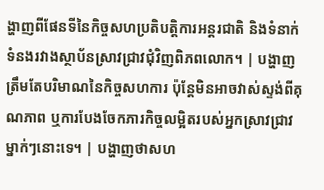ង្ហាញពីផែនទីនៃកិច្ចសហប្រតិបត្តិការអន្តរជាតិ និងទំនាក់ទំនងរវាងស្ថាប័នស្រាវជ្រាវជុំវិញពិភពលោក។ | បង្ហាញត្រឹមតែបរិមាណនៃកិច្ចសហការ ប៉ុន្តែមិនអាចវាស់ស្ទង់ពីគុណភាព ឬការបែងចែកភារកិច្ចលម្អិតរបស់អ្នកស្រាវជ្រាវម្នាក់ៗនោះទេ។ | បង្ហាញថាសហ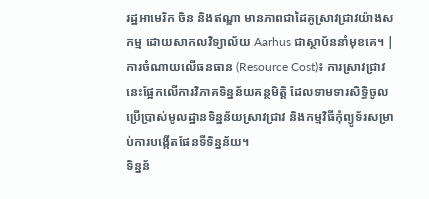រដ្ឋអាមេរិក ចិន និងឥណ្ឌា មានភាពជាដៃគូស្រាវជ្រាវយ៉ាងសកម្ម ដោយសាកលវិទ្យាល័យ Aarhus ជាស្ថាប័ននាំមុខគេ។ |
ការចំណាយលើធនធាន (Resource Cost)៖ ការស្រាវជ្រាវនេះផ្អែកលើការវិភាគទិន្នន័យគន្ថមិត្តិ ដែលទាមទារសិទ្ធិចូលប្រើប្រាស់មូលដ្ឋានទិន្នន័យស្រាវជ្រាវ និងកម្មវិធីកុំព្យូទ័រសម្រាប់ការបង្កើតផែនទីទិន្នន័យ។
ទិន្នន័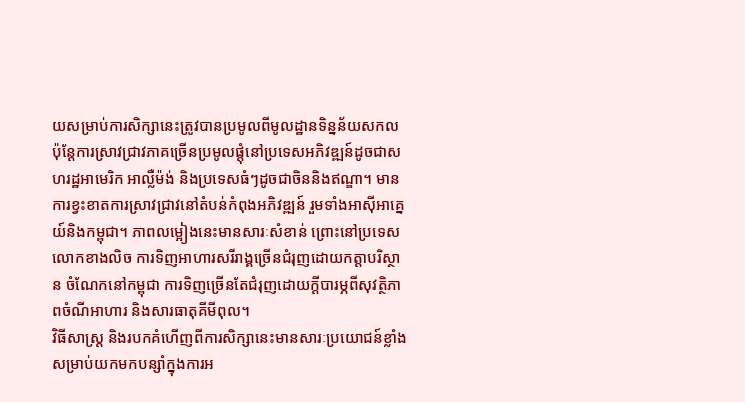យសម្រាប់ការសិក្សានេះត្រូវបានប្រមូលពីមូលដ្ឋានទិន្នន័យសកល ប៉ុន្តែការស្រាវជ្រាវភាគច្រើនប្រមូលផ្តុំនៅប្រទេសអភិវឌ្ឍន៍ដូចជាសហរដ្ឋអាមេរិក អាល្លឺម៉ង់ និងប្រទេសធំៗដូចជាចិននិងឥណ្ឌា។ មានការខ្វះខាតការស្រាវជ្រាវនៅតំបន់កំពុងអភិវឌ្ឍន៍ រួមទាំងអាស៊ីអាគ្នេយ៍និងកម្ពុជា។ ភាពលម្អៀងនេះមានសារៈសំខាន់ ព្រោះនៅប្រទេសលោកខាងលិច ការទិញអាហារសរីរាង្គច្រើនជំរុញដោយកត្តាបរិស្ថាន ចំណែកនៅកម្ពុជា ការទិញច្រើនតែជំរុញដោយក្ដីបារម្ភពីសុវត្ថិភាពចំណីអាហារ និងសារធាតុគីមីពុល។
វិធីសាស្ត្រ និងរបកគំហើញពីការសិក្សានេះមានសារៈប្រយោជន៍ខ្លាំង សម្រាប់យកមកបន្សាំក្នុងការអ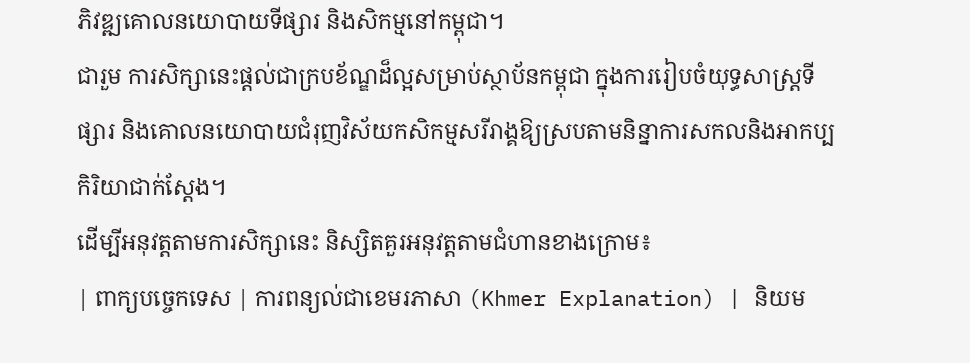ភិវឌ្ឍគោលនយោបាយទីផ្សារ និងសិកម្មនៅកម្ពុជា។
ជារួម ការសិក្សានេះផ្តល់ជាក្របខ័ណ្ឌដ៏ល្អសម្រាប់ស្ថាប័នកម្ពុជា ក្នុងការរៀបចំយុទ្ធសាស្ត្រទីផ្សារ និងគោលនយោបាយជំរុញវិស័យកសិកម្មសរីរាង្គឱ្យស្របតាមនិន្នាការសកលនិងអាកប្បកិរិយាជាក់ស្តែង។
ដើម្បីអនុវត្តតាមការសិក្សានេះ និស្សិតគួរអនុវត្តតាមជំហានខាងក្រោម៖
| ពាក្យបច្ចេកទេស | ការពន្យល់ជាខេមរភាសា (Khmer Explanation) | និយម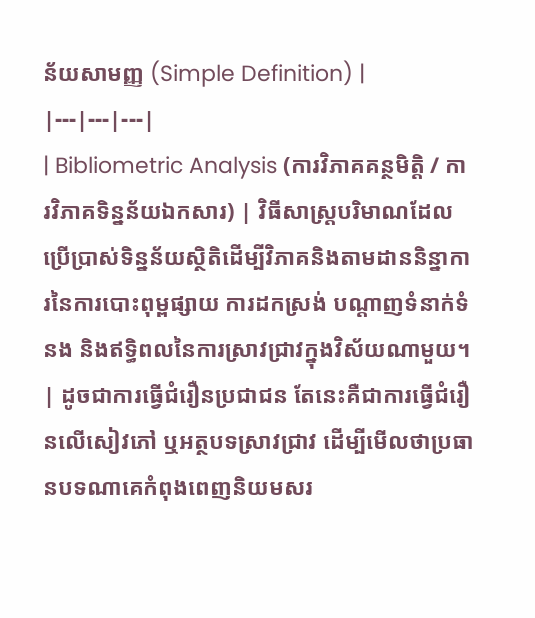ន័យសាមញ្ញ (Simple Definition) |
|---|---|---|
| Bibliometric Analysis (ការវិភាគគន្ថមិត្តិ / ការវិភាគទិន្នន័យឯកសារ) | វិធីសាស្រ្តបរិមាណដែលប្រើប្រាស់ទិន្នន័យស្ថិតិដើម្បីវិភាគនិងតាមដាននិន្នាការនៃការបោះពុម្ពផ្សាយ ការដកស្រង់ បណ្តាញទំនាក់ទំនង និងឥទ្ធិពលនៃការស្រាវជ្រាវក្នុងវិស័យណាមួយ។ | ដូចជាការធ្វើជំរឿនប្រជាជន តែនេះគឺជាការធ្វើជំរឿនលើសៀវភៅ ឬអត្ថបទស្រាវជ្រាវ ដើម្បីមើលថាប្រធានបទណាគេកំពុងពេញនិយមសរ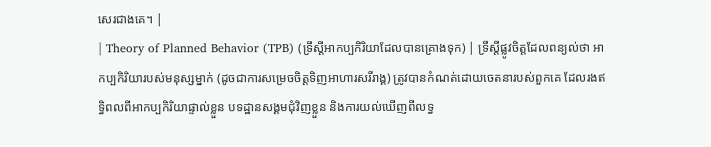សេរជាងគេ។ |
| Theory of Planned Behavior (TPB) (ទ្រឹស្តីអាកប្បកិរិយាដែលបានគ្រោងទុក) | ទ្រឹស្តីផ្លូវចិត្តដែលពន្យល់ថា អាកប្បកិរិយារបស់មនុស្សម្នាក់ (ដូចជាការសម្រេចចិត្តទិញអាហារសរីរាង្គ) ត្រូវបានកំណត់ដោយចេតនារបស់ពួកគេ ដែលរងឥទ្ធិពលពីអាកប្បកិរិយាផ្ទាល់ខ្លួន បទដ្ឋានសង្គមជុំវិញខ្លួន និងការយល់ឃើញពីលទ្ធ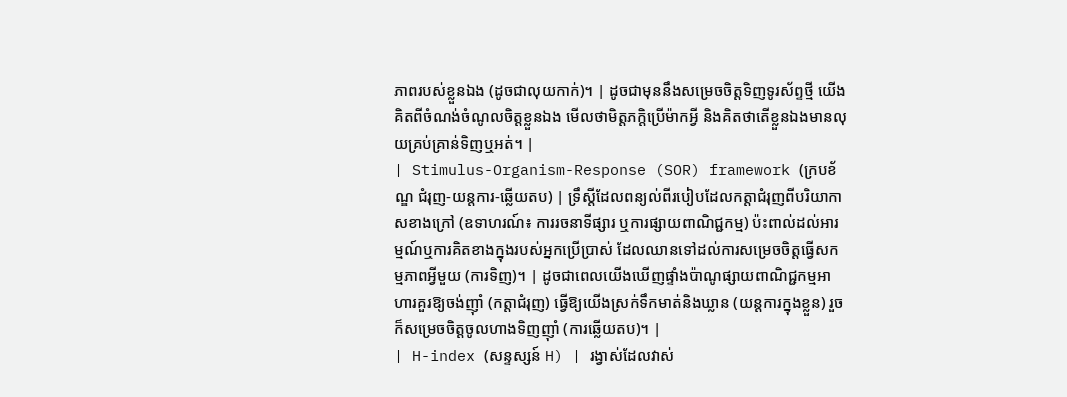ភាពរបស់ខ្លួនឯង (ដូចជាលុយកាក់)។ | ដូចជាមុននឹងសម្រេចចិត្តទិញទូរស័ព្ទថ្មី យើងគិតពីចំណង់ចំណូលចិត្តខ្លួនឯង មើលថាមិត្តភក្តិប្រើម៉ាកអ្វី និងគិតថាតើខ្លួនឯងមានលុយគ្រប់គ្រាន់ទិញឬអត់។ |
| Stimulus-Organism-Response (SOR) framework (ក្របខ័ណ្ឌ ជំរុញ-យន្តការ-ឆ្លើយតប) | ទ្រឹស្តីដែលពន្យល់ពីរបៀបដែលកត្តាជំរុញពីបរិយាកាសខាងក្រៅ (ឧទាហរណ៍៖ ការរចនាទីផ្សារ ឬការផ្សាយពាណិជ្ជកម្ម) ប៉ះពាល់ដល់អារម្មណ៍ឬការគិតខាងក្នុងរបស់អ្នកប្រើប្រាស់ ដែលឈានទៅដល់ការសម្រេចចិត្តធ្វើសកម្មភាពអ្វីមួយ (ការទិញ)។ | ដូចជាពេលយើងឃើញផ្ទាំងប៉ាណូផ្សាយពាណិជ្ជកម្មអាហារគួរឱ្យចង់ញ៉ាំ (កត្តាជំរុញ) ធ្វើឱ្យយើងស្រក់ទឹកមាត់និងឃ្លាន (យន្តការក្នុងខ្លួន) រួចក៏សម្រេចចិត្តចូលហាងទិញញ៉ាំ (ការឆ្លើយតប)។ |
| H-index (សន្ទស្សន៍ H) | រង្វាស់ដែលវាស់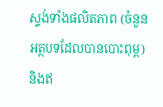ស្ទង់ទាំងផលិតភាព (ចំនួនអត្ថបទដែលបានបោះពុម្ព) និងឥ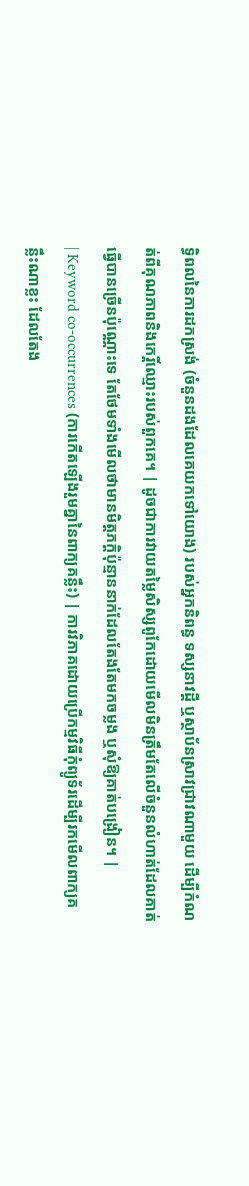ទ្ធិពលនៃការដកស្រង់ (ចំនួនដងដែលគេយកទៅយោង) របស់អ្នកនិពន្ធ ទស្សនាវដ្តី ឬស្ថាប័នស្រាវជ្រាវណាមួយ ដើម្បីកំណត់ពីគុណភាពនិងកេរ្តិ៍ឈ្មោះរបស់ពួកគេ។ | ដូចជាការវាយតម្លៃសិស្សពូកែដោយមើលមិនត្រឹមតែលើចំនួនលំហាត់ដែលគាត់ធ្វើបានច្រើនប៉ុណ្ណោះទេ តែថែមទាំងមើលថាមានមិត្តភក្តិប៉ុន្មាននាក់ដែលតែងតែមកចម្លង ឬសុំឱ្យគាត់បង្រៀន។ |
| Keyword co-occurrences (ការកើតឡើងរួមគ្នានៃពាក្យគន្លឹះ) | ការវិភាគដោយប្រើកម្មវិធីកុំព្យូទ័រដើម្បីរកមើលពាក្យគន្លឹះណាខ្លះ ដែលតែង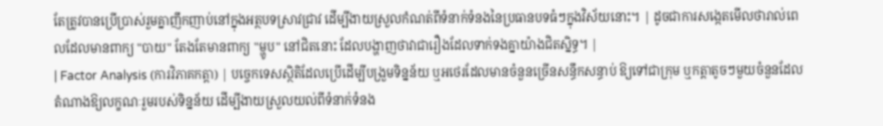តែត្រូវបានប្រើប្រាស់រួមគ្នាញឹកញាប់នៅក្នុងអត្ថបទស្រាវជ្រាវ ដើម្បីងាយស្រួលកំណត់ពីទំនាក់ទំនងនៃប្រធានបទធំៗក្នុងវិស័យនោះ។ | ដូចជាការសង្កេតមើលថារាល់ពេលដែលមានពាក្យ "បាយ" តែងតែមានពាក្យ "ម្ហូប" នៅជិតនោះ ដែលបង្ហាញថាវាជារឿងដែលទាក់ទងគ្នាយ៉ាងជិតស្និទ្ធ។ |
| Factor Analysis (ការវិភាគកត្តា) | បច្ចេកទេសស្ថិតិដែលប្រើដើម្បីបង្រួមទិន្នន័យ ឬអថេរដែលមានចំនួនច្រើនសន្ធឹកសន្ធាប់ ឱ្យទៅជាក្រុម ឬកត្តាតូចៗមួយចំនួនដែលតំណាងឱ្យលក្ខណៈរួមរបស់ទិន្នន័យ ដើម្បីងាយស្រួលយល់ពីទំនាក់ទំនង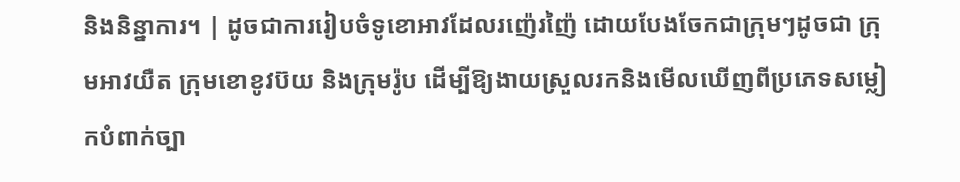និងនិន្នាការ។ | ដូចជាការរៀបចំទូខោអាវដែលរញ៉េរញ៉ៃ ដោយបែងចែកជាក្រុមៗដូចជា ក្រុមអាវយឺត ក្រុមខោខូវប៊យ និងក្រុមរ៉ូប ដើម្បីឱ្យងាយស្រួលរកនិងមើលឃើញពីប្រភេទសម្លៀកបំពាក់ច្បា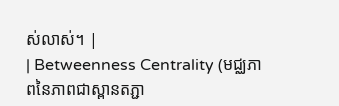ស់លាស់។ |
| Betweenness Centrality (មជ្ឈភាពនៃភាពជាស្ពានតភ្ជា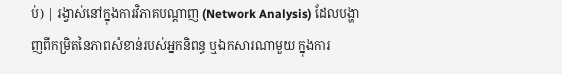ប់) | រង្វាស់នៅក្នុងការវិភាគបណ្តាញ (Network Analysis) ដែលបង្ហាញពីកម្រិតនៃភាពសំខាន់របស់អ្នកនិពន្ធ ឬឯកសារណាមួយ ក្នុងការ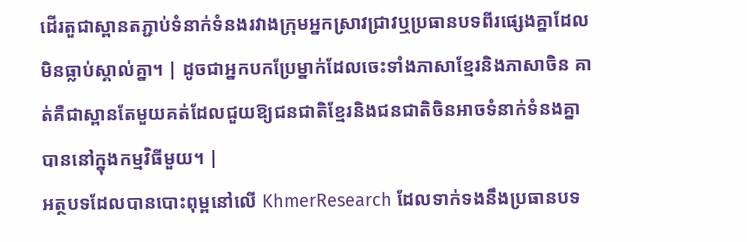ដើរតួជាស្ពានតភ្ជាប់ទំនាក់ទំនងរវាងក្រុមអ្នកស្រាវជ្រាវឬប្រធានបទពីរផ្សេងគ្នាដែលមិនធ្លាប់ស្គាល់គ្នា។ | ដូចជាអ្នកបកប្រែម្នាក់ដែលចេះទាំងភាសាខ្មែរនិងភាសាចិន គាត់គឺជាស្ពានតែមួយគត់ដែលជួយឱ្យជនជាតិខ្មែរនិងជនជាតិចិនអាចទំនាក់ទំនងគ្នាបាននៅក្នុងកម្មវិធីមួយ។ |
អត្ថបទដែលបានបោះពុម្ពនៅលើ KhmerResearch ដែលទាក់ទងនឹងប្រធានបទ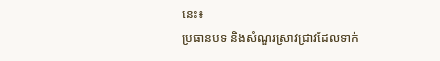នេះ៖
ប្រធានបទ និងសំណួរស្រាវជ្រាវដែលទាក់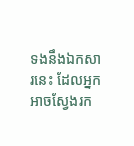ទងនឹងឯកសារនេះ ដែលអ្នកអាចស្វែងរក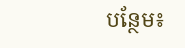បន្ថែម៖